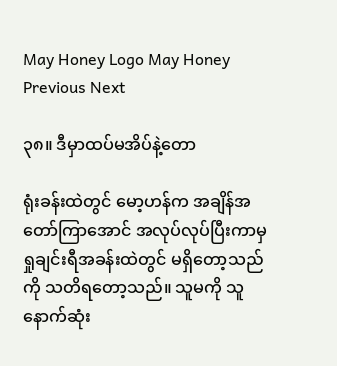May Honey Logo May Honey
Previous Next

၃၈။ ဒီမှာထပ်မအိပ်နဲ့တော

ရုံးခန်းထဲတွင် မော့ဟန်က အချိန်အတော်ကြာအောင် အလုပ်လုပ်ပြီးကာမှ ရှုချင်းရီအခန်းထဲတွင် မရှိတော့သည်ကို သတိရတော့သည်။ သူမကို သူနောက်ဆုံး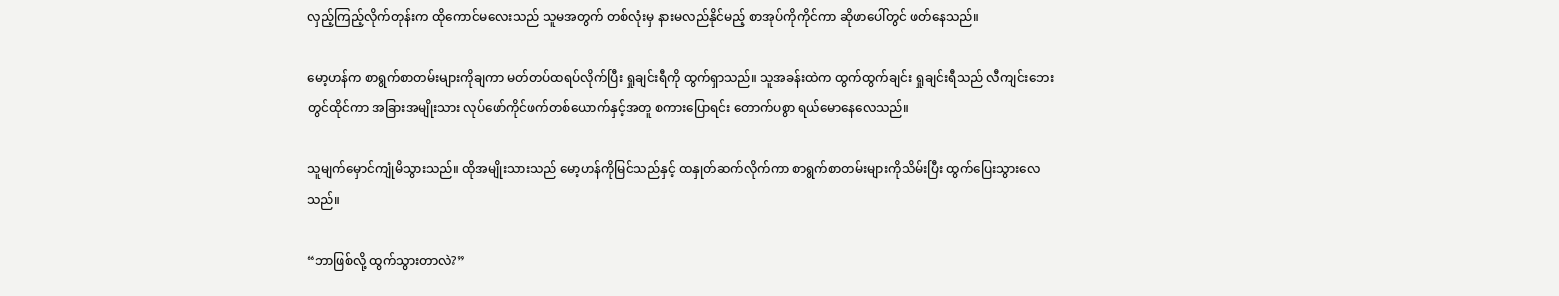လှည့်ကြည့်လိုက်တုန်းက ထိုကောင်မလေးသည် သူမအတွက် တစ်လုံးမှ နားမလည်နိုင်မည့် စာအုပ်ကိုကိုင်ကာ ဆိုဖာပေါ်တွင် ဖတ်နေသည်။

မော့ဟန်က စာရွက်စာတမ်းများကိုချကာ မတ်တပ်ထရပ်လိုက်ပြီး ရှုချင်းရီကို ထွက်ရှာသည်။ သူအခန်းထဲက ထွက်ထွက်ချင်း ရှုချင်းရီသည် လီကျင်းဘေးတွင်ထိုင်ကာ အခြားအမျိုးသား လုပ်ဖော်ကိုင်ဖက်တစ်ယောက်နှင့်အတူ စကားပြောရင်း တောက်ပစွာ ရယ်မောနေလေသည်။

သူမျက်မှောင်ကျုံမိသွားသည်။ ထိုအမျိုးသားသည် မော့ဟန်ကိုမြင်သည်နှင့် ထနှုတ်ဆက်လိုက်ကာ စာရွက်စာတမ်းများကိုသိမ်းပြီး ထွက်ပြေးသွားလေသည်။

“ဘာဖြစ်လို့ ထွက်သွားတာလဲ?”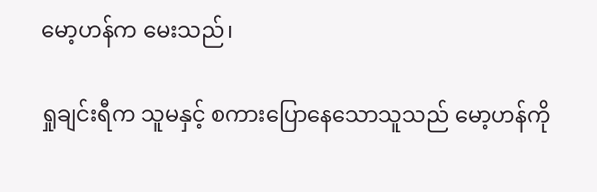မော့ဟန်က မေးသည်၊

ရှုချင်းရီက သူမနှင့် စကားပြောနေသောသူသည် မော့ဟန်ကို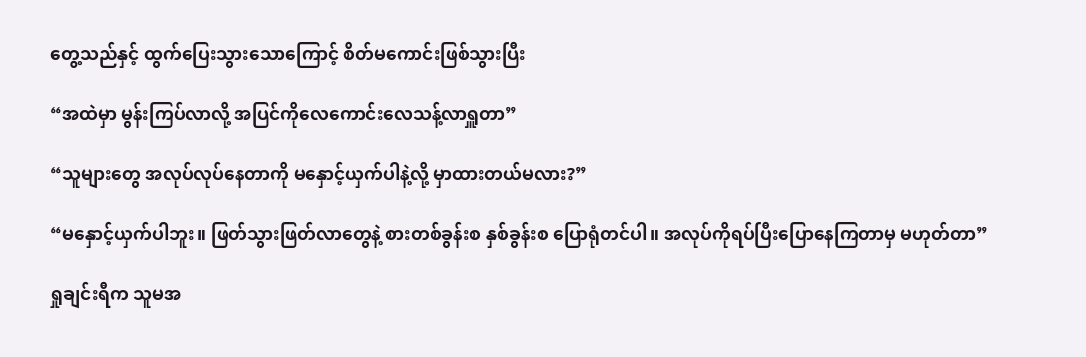တွေ့သည်နှင့် ထွက်ပြေးသွားသောကြောင့် စိတ်မကောင်းဖြစ်သွားပြီး

“အထဲမှာ မွန်းကြပ်လာလို့ အပြင်ကိုလေကောင်းလေသန့်လာရှူတာ”

“သူများတွေ အလုပ်လုပ်နေတာကို မနှောင့်ယှက်ပါနဲ့လို့ မှာထားတယ်မလား?”

“မနှောင့်ယှက်ပါဘူး။ ဖြတ်သွားဖြတ်လာတွေနဲ့ စားတစ်ခွန်းစ နှစ်ခွန်းစ ပြောရုံတင်ပါ။ အလုပ်ကိုရပ်ပြီးပြောနေကြတာမှ မဟုတ်တာ”

ရှုချင်းရီက သူမအ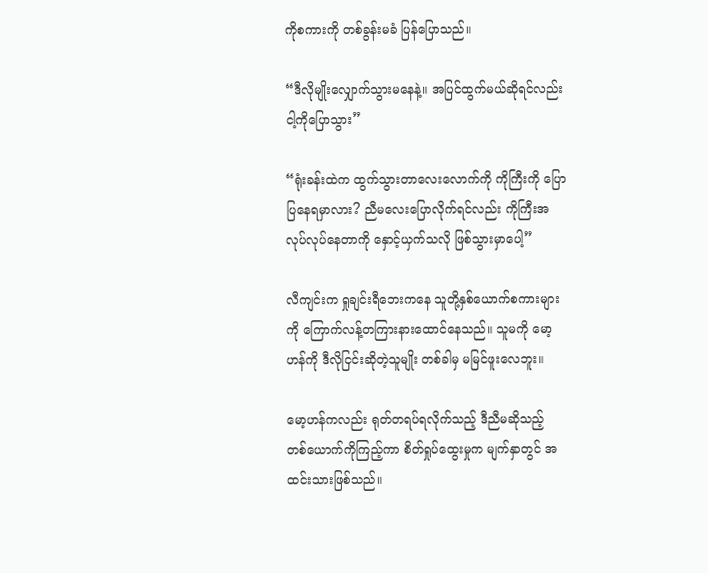ကိုစကားကို တစ်ခွန်းမခံ ပြန်ပြောသည်။

“ဒီလိုမျိုးလျှောက်သွားမနေနဲ့။ အပြင်ထွက်မယ်ဆိုရင်လည်း ငါ့ကိုပြောသွား”

“ရုံးခန်းထဲက ထွက်သွားတာလေးလောက်ကို ကိုကြီးကို ပြောပြနေရမှာလား? ညီမလေးပြောလိုက်ရင်လည်း ကိုကြီးအလုပ်လုပ်နေတာကို နှောင့်ယှက်သလို ဖြစ်သွားမှာပေါ့”

လီကျင်းက ရှုချင်းရီဘေးကနေ သူတို့နှစ်ယောက်စကားများကို ကြောက်လန့်တကြားနားထောင်နေသည်။ သူမကို မော့ဟန်ကို ဒီလိုငြင်းဆိုတဲ့သူမျိုး တစ်ခါမှ မမြင်ဖူးလေဘူး။

မော့ဟန်ကလည်း ရုတ်တရပ်ရလိုက်သည့် ဒီညီမဆိုသည့် တစ်ယောက်ကိုကြည့်ကာ စိတ်ရှုပ်ထွေးမှုက မျက်နှာတွင် အထင်းသားဖြစ်သည်။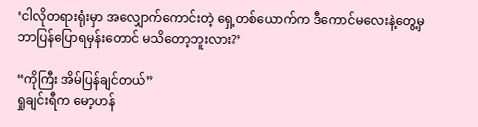‘ငါလိုတရားရုံးမှာ အလျှောက်ကောင်းတဲ့ ရှေ့တစ်ယောက်က ဒီကောင်မလေးနဲ့တွေ့မှ ဘာပြန်ပြောရမှန်းတောင် မသိတော့ဘူးလား?’

“ကိုကြီး အိမ်ပြန်ချင်တယ်”
ရှုချင်းရီက မော့ဟန်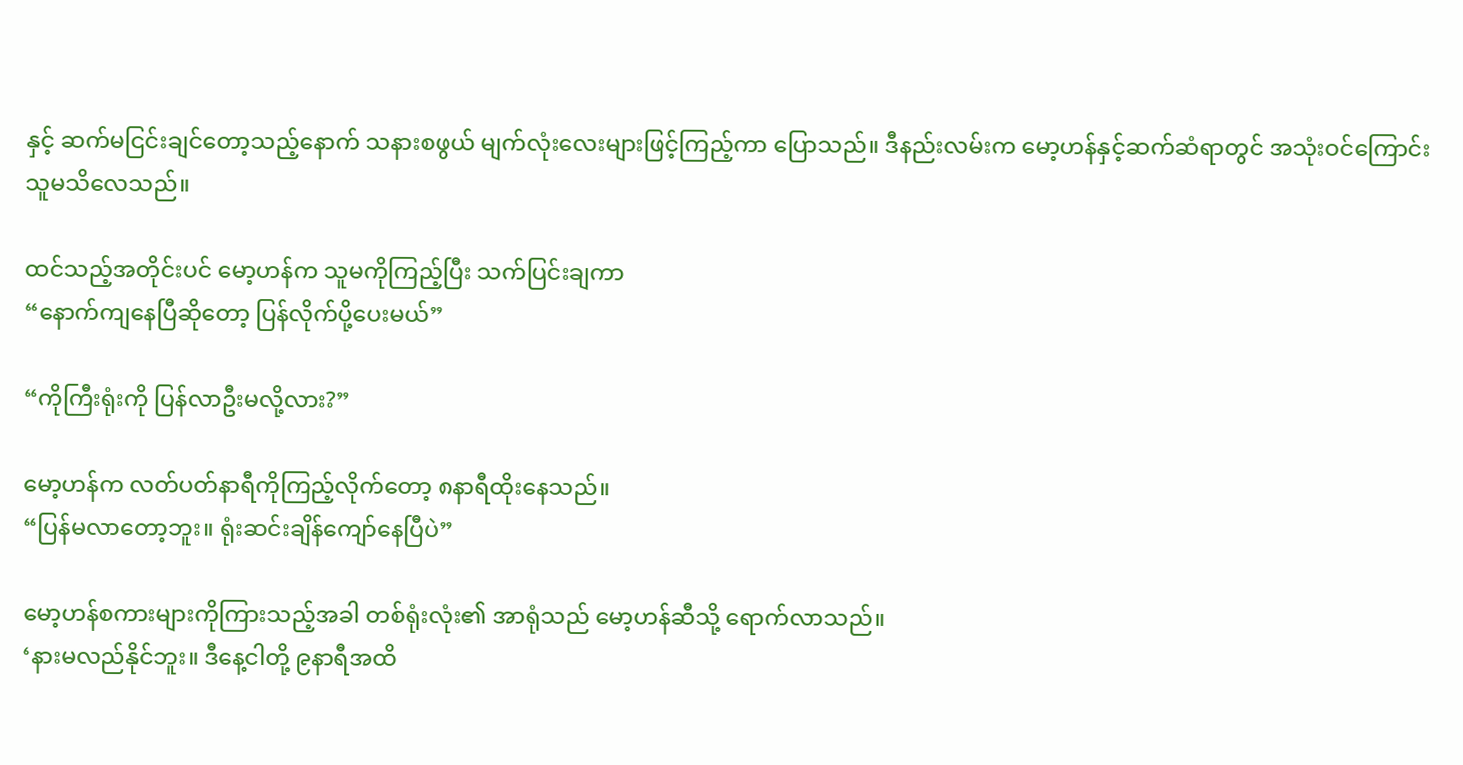နှင့် ဆက်မငြင်းချင်တော့သည့်နောက် သနားစဖွယ် မျက်လုံးလေးများဖြင့်ကြည့်ကာ ပြောသည်။ ဒီနည်းလမ်းက မော့ဟန်နှင့်ဆက်ဆံရာတွင် အသုံးဝင်ကြောင်း သူမသိလေသည်။

ထင်သည့်အတိုင်းပင် မော့ဟန်က သူမကိုကြည့်ပြီး သက်ပြင်းချကာ
“နောက်ကျနေပြီဆိုတော့ ပြန်လိုက်ပို့ပေးမယ်”

“ကိုကြီးရုံးကို ပြန်လာဦးမလို့လား?”

မော့ဟန်က လတ်ပတ်နာရီကိုကြည့်လိုက်တော့ ၈နာရီထိုးနေသည်။
“ပြန်မလာတော့ဘူး။ ရုံးဆင်းချိန်ကျော်နေပြီပဲ”

မော့ဟန်စကားများကိုကြားသည့်အခါ တစ်ရုံးလုံး၏ အာရုံသည် မော့ဟန်ဆီသို့ ရောက်လာသည်။
‘နားမလည်နိုင်ဘူး။ ဒီနေ့ငါတို့ ၉နာရီအထိ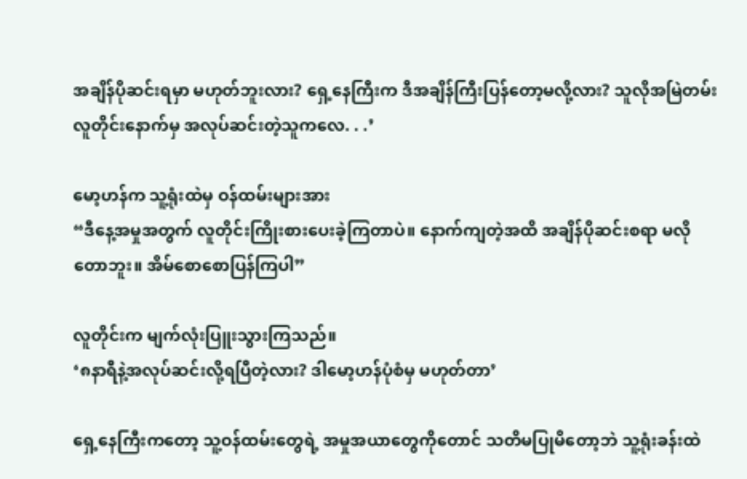အချိန်ပိုဆင်းရမှာ မဟုတ်ဘူးလား? ရှေ့နေကြီးက ဒီအချိန်ကြီးပြန်တော့မလို့လား? သူလိုအမြဲတမ်း လူတိုင်းနောက်မှ အလုပ်ဆင်းတဲ့သူကလေ. . .’

မော့ဟန်က သူ့ရုံးထဲမှ ဝန်ထမ်းများအား
“ဒီနေ့အမှုအတွက် လူတိုင်းကြိုးစားပေးခဲ့ကြတာပဲ။ နောက်ကျတဲ့အထိ အချိန်ပိုဆင်းစရာ မလိုတောဘူး။ အိမ်စောစောပြန်ကြပါ”

လူတိုင်းက မျက်လုံးပြူးသွားကြသည်။
‘၈နာရီနဲ့အလုပ်ဆင်းလို့ရပြီတဲ့လား? ဒါမော့ဟန်ပုံစံမှ မဟုတ်တာ’

ရှေ့နေကြီးကတော့ သူ့ဝန်ထမ်းတွေရဲ့ အမှုအယာတွေကိုတောင် သတိမပြုမိတော့ဘဲ သူ့ရုံးခန်းထဲ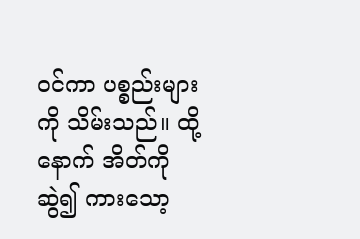ဝင်ကာ ပစ္စည်းများကို သိမ်းသည်။ ထို့နောက် အိတ်ကိုဆွဲ၍ ကားသော့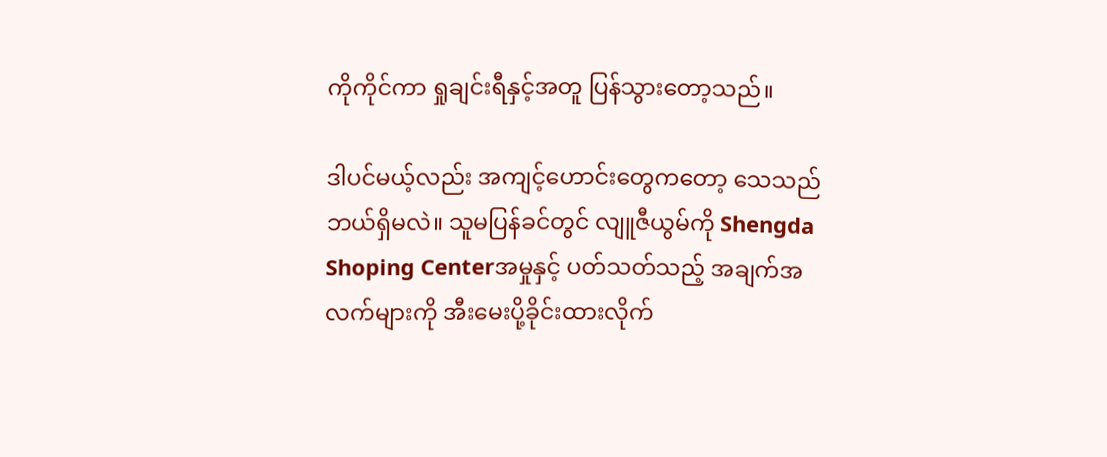ကိုကိုင်ကာ ရှုချင်းရီနှင့်အတူ ပြန်သွားတော့သည်။

ဒါပင်မယ့်လည်း အကျင့်ဟောင်းတွေကတော့ သေသည်ဘယ်ရှိမလဲ။ သူမပြန်ခင်တွင် လျူဇီယွမ်ကို Shengda Shoping Centerအမှုနှင့် ပတ်သတ်သည့် အချက်အလက်များကို အီးမေးပို့ခိုင်းထားလိုက်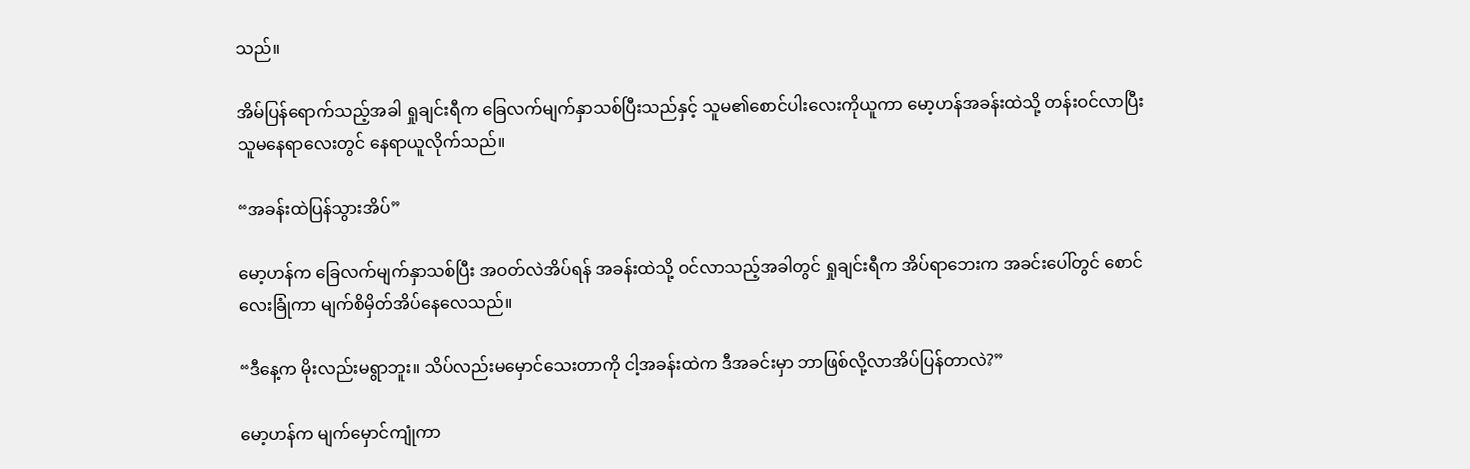သည်။

အိမ်ပြန်ရောက်သည့်အခါ ရှုချင်းရီက ခြေလက်မျက်နှာသစ်ပြီးသည်နှင့် သူမ၏စောင်ပါးလေးကိုယူကာ မော့ဟန်အခန်းထဲသို့ တန်းဝင်လာပြီး သူမနေရာလေးတွင် နေရာယူလိုက်သည်။

“အခန်းထဲပြန်သွားအိပ်”

မော့ဟန်က ခြေလက်မျက်နှာသစ်ပြီး အဝတ်လဲအိပ်ရန် အခန်းထဲသို့ ဝင်လာသည့်အခါတွင် ရှုချင်းရီက အိပ်ရာဘေးက အခင်းပေါ်တွင် စောင်လေးခြုံကာ မျက်စိမှိတ်အိပ်နေလေသည်။

“ဒီနေ့က မိုးလည်းမရွာဘူး။ သိပ်လည်းမမှောင်သေးတာကို ငါ့အခန်းထဲက ဒီအခင်းမှာ ဘာဖြစ်လို့လာအိပ်ပြန်တာလဲ?”

မော့ဟန်က မျက်မှောင်ကျုံကာ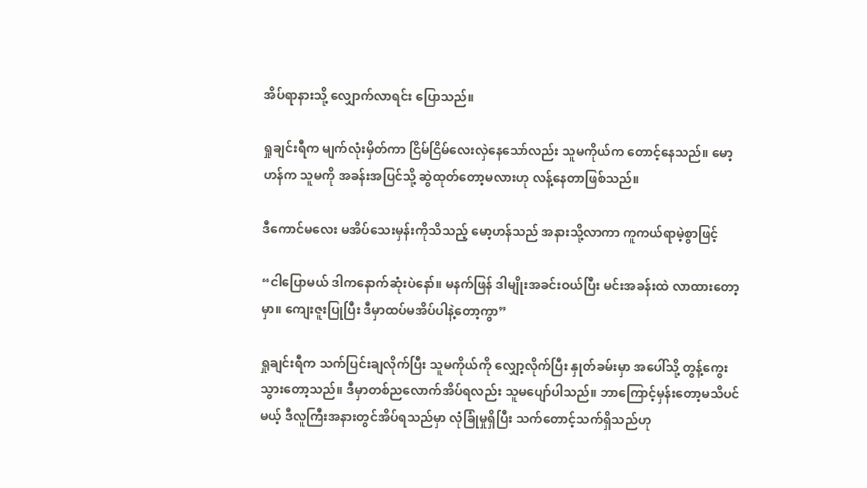အိပ်ရာနားသို့ လျှောက်လာရင်း ပြောသည်။

ရှုချင်းရီက မျက်လုံးမှိတ်ကာ ငြိမ်ငြိမ်လေးလှဲနေသော်လည်း သူမကိုယ်က တောင့်နေသည်။ မော့ဟန်က သူမကို အခန်းအပြင်သို့ ဆွဲထုတ်တော့မလားဟု လန့်နေတာဖြစ်သည်။

ဒီကောင်မလေး မအိပ်သေးမှန်းကိုသိသည့် မော့ဟန်သည် အနားသို့လာကာ ကူကယ်ရာမဲ့စွာဖြင့်

“ငါပြောမယ် ဒါကနောက်ဆုံးပဲနော်။ မနက်ဖြန် ဒါမျိုးအခင်းဝယ်ပြီး မင်းအခန်းထဲ လာထားတော့မှာ။ ကျေးဇူးပြုပြီး ဒီမှာထပ်မအိပ်ပါနဲ့တော့ကွာ”

ရှုချင်းရီက သက်ပြင်းချလိုက်ပြီး သူမကိုယ်ကို လျှော့လိုက်ပြီး နှုတ်ခမ်းမှာ အပေါ်သို့ တွန့်ကွေးသွားတော့သည်။ ဒီမှာတစ်ညလောက်အိပ်ရလည်း သူမပျော်ပါသည်။ ဘာကြောင့်မှန်းတော့မသိပင်မယ့် ဒီလူကြီးအနားတွင်အိပ်ရသည်မှာ လုံခြုံမှုရှိပြီး သက်တောင့်သက်ရှိသည်ဟု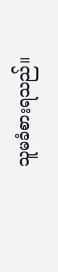သူမခံစားရသည်။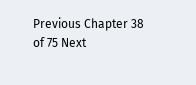Previous Chapter 38 of 75 Next